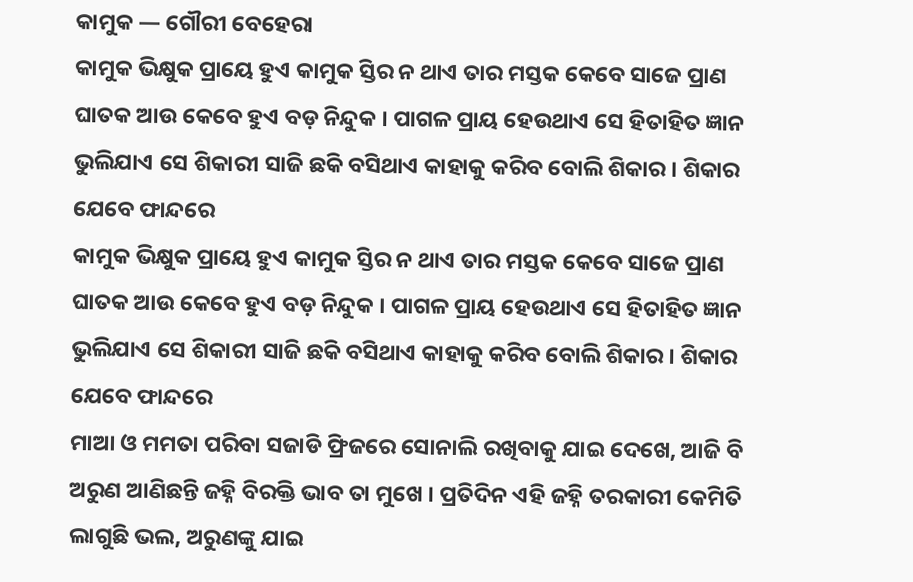କାମୁକ — ଗୌରୀ ବେହେରା
କାମୁକ ଭିକ୍ଷୁକ ପ୍ରାୟେ ହୁଏ କାମୁକ ସ୍ତିର ନ ଥାଏ ତାର ମସ୍ତକ କେବେ ସାଜେ ପ୍ରାଣ ଘାତକ ଆଉ କେବେ ହୁଏ ବଡ଼ ନିନ୍ଦୁକ । ପାଗଳ ପ୍ରାୟ ହେଉଥାଏ ସେ ହିତାହିତ ଜ୍ଞାନ ଭୁଲିଯାଏ ସେ ଶିକାରୀ ସାଜି ଛକି ବସିଥାଏ କାହାକୁ କରିବ ବୋଲି ଶିକାର । ଶିକାର ଯେବେ ଫାନ୍ଦରେ
କାମୁକ ଭିକ୍ଷୁକ ପ୍ରାୟେ ହୁଏ କାମୁକ ସ୍ତିର ନ ଥାଏ ତାର ମସ୍ତକ କେବେ ସାଜେ ପ୍ରାଣ ଘାତକ ଆଉ କେବେ ହୁଏ ବଡ଼ ନିନ୍ଦୁକ । ପାଗଳ ପ୍ରାୟ ହେଉଥାଏ ସେ ହିତାହିତ ଜ୍ଞାନ ଭୁଲିଯାଏ ସେ ଶିକାରୀ ସାଜି ଛକି ବସିଥାଏ କାହାକୁ କରିବ ବୋଲି ଶିକାର । ଶିକାର ଯେବେ ଫାନ୍ଦରେ
ମାଆ ଓ ମମତା ପରିବା ସଜାଡି ଫ୍ରିଜରେ ସୋନାଲି ରଖିବାକୁ ଯାଇ ଦେଖେ, ଆଜି ବି ଅରୁଣ ଆଣିଛନ୍ତି ଜହ୍ନି ବିରକ୍ତି ଭାବ ତା ମୁଖେ । ପ୍ରତିଦିନ ଏହି ଜହ୍ନି ତରକାରୀ କେମିତି ଲାଗୁଛି ଭଲ, ଅରୁଣଙ୍କୁ ଯାଇ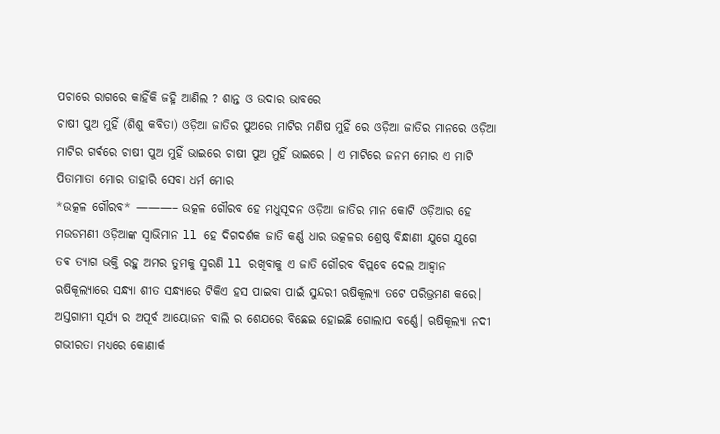ପଚାରେ ରାଗରେ କାହିଁକି ଜହ୍ନି ଆଣିଲ ? ଶାନ୍ତ ଓ ଉଦାର ଭାବରେ
ଚାଷୀ ପୁଅ ମୁହିଁ (ଶିଶୁ କବିତା) ଓଡ଼ିଆ ଜାତିର ପୁଅରେ ମାଟିର ମଣିଷ ମୁହିଁ ରେ ଓଡ଼ିଆ ଜାତିର ମାନରେ ଓଡ଼ିଆ ମାଟିର ଗର୍ଵରେ ଚାଷୀ ପୁଅ ମୁହିଁ ଭାଇରେ ଚାଷୀ ପୁଅ ମୁହିଁ ଭାଇରେ । ଏ ମାଟିରେ ଜନମ ମୋର ଏ ମାଟି ପିତାମାତା ମୋର ତାହାରି ସେବା ଧର୍ମ ମୋର
*ଉତ୍କଳ ଗୌରବ* ———– ଉତ୍କଳ ଗୌରବ ହେ ମଧୁସୂଦନ ଓଡ଼ିଆ ଜାତିର ମାନ କୋଟି ଓଡ଼ିଆର ହେ ମଉଡମଣୀ ଓଡ଼ିଆଙ୍କ ସ୍ୱାଭିମାନ ll ହେ ଦିଗଦର୍ଶକ ଜାତି କର୍ଣ୍ଣ ଧାର ଉତ୍କଳର ଶ୍ରେଷ୍ଠ ବିନ୍ଧାଣୀ ଯୁଗେ ଯୁଗେ ତଵ ତ୍ୟାଗ ଭକ୍ତି ରହୁ ଅମର ତୁମକୁ ସ୍ମରଣି ll ରଖିବାକୁ ଏ ଜାତି ଗୌରବ ବିପ୍ଲବେ ଦେଲ ଆହ୍ୱାନ
ଋଷିକୂଲ୍ୟାରେ ସନ୍ଧ୍ଯା ଶୀତ ସନ୍ଧ୍ୟାରେ ଟିକିଏ ହସ ପାଇବା ପାଇଁ ସୁନ୍ଦରୀ ଋଷିକୂଲ୍ୟା ତଟେ ପରିଭ୍ରମଣ କରେ। ଅସ୍ତଗାମୀ ସୂର୍ଯ୍ୟ ର ଅପୂର୍ବ ଆୟୋଜନ ବାଲି ର ଶେଯରେ ବିଛେଇ ହୋଇଛି ଗୋଲାପ ବର୍ଣ୍ଣେ। ଋଷିକୂଲ୍ୟା ନଦୀ ଗଭୀରତା ମଧ୍ୟରେ କୋଣାର୍କ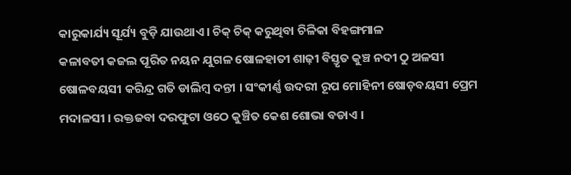କାରୁକାର୍ଯ୍ୟ ସୂର୍ଯ୍ୟ ବୁଡ଼ି ଯାଉଥାଏ। ଚିକ୍ ଚିକ୍ କରୁଥିବା ଚିଳିକା ବିହଙ୍ଗମାଳ
କଳାବତୀ କଜଲ ପୂରିତ ନୟନ ଯୁଗଳ ଷୋଳହାତୀ ଶାଢ଼ୀ ବିସ୍ତୃତ କୁଞ୍ଚ ନଦୀ ଠୁ ଅଳସୀ ଷୋଳବୟସୀ କରିନ୍ଦ୍ର ଗତି ଡାଲିମ୍ବ ଦନ୍ତୀ । ସଂକୀର୍ଣ୍ଣ ଉଦରୀ ରୂପ ମୋହିନୀ ଷୋଡ଼ବୟସୀ ପ୍ରେମ ମଦାଳସୀ । ରକ୍ତଜବା ଦରଫୁଟା ଓଠେ କୁଞ୍ଚିତ କେଶ ଶୋଭା ବଡାଏ ।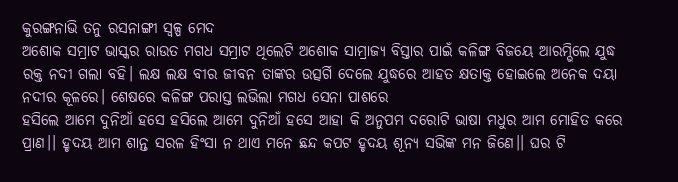କୁରଙ୍ଗନାଭି ତନୁ ରସନାଙ୍ଗୀ ସ୍ଵଳ୍ପ ମେଦ
ଅଶୋକ ସମ୍ରାଟ ଭାସ୍କର ରାଉତ ମଗଧ ସମ୍ରାଟ ଥିଲେଟି ଅଶୋକ ସାମ୍ରାଜ୍ୟ ବିସ୍ତାର ପାଇଁ କଳିଙ୍ଗ ବିଜୟେ ଆରମ୍ଭିଲେ ଯୁଦ୍ଧ ରକ୍ତ ନଦୀ ଗଲା ବହି। ଲକ୍ଷ ଲକ୍ଷ ବୀର ଜୀବନ ତାଙ୍କର ଉତ୍ସର୍ଗି ଦେଲେ ଯୁଦ୍ଧରେ ଆହତ କ୍ଷତାକ୍ତ ହୋଇଲେ ଅନେକ ଦୟା ନଦୀର କୂଳରେ। ଶେଷରେ କଳିଙ୍ଗ ପରାସ୍ତ ଲଭିଲା ମଗଧ ସେନା ପାଶରେ
ହସିଲେ ଆମେ ଦୁନିଆଁ ହସେ ହସିଲେ ଆମେ ଦୁନିଆଁ ହସେ ଆହା କି ଅନୁପମ ଦରୋଟି ଭାଷା ମଧୁର ଆମ ମୋହିତ କରେ ପ୍ରାଣ।। ହୃଦୟ ଆମ ଶାନ୍ତ ସରଳ ହିଂସା ନ ଥାଏ ମନେ ଛନ୍ଦ କପଟ ହୃଦୟ ଶୂନ୍ୟ ସଭିଙ୍କ ମନ ଜିଣେ।। ଘର ଟି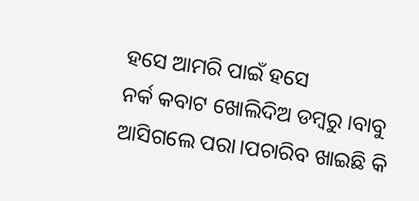ହସେ ଆମରି ପାଇଁ ହସେ
ନର୍କ କବାଟ ଖୋଲିଦିଅ ଡମ୍ବରୁ।ବାବୁ ଆସିଗଲେ ପରା।ପଚାରିବ ଖାଇଛି କି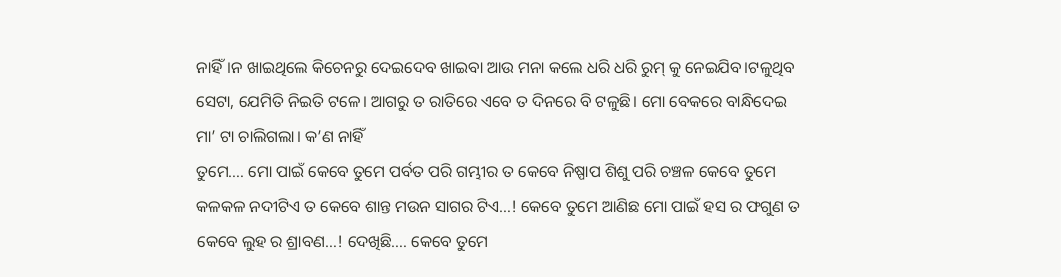ନାହିଁ।ନ ଖାଇଥିଲେ କିଚେନରୁ ଦେଇଦେବ ଖାଇବା ଆଉ ମନା କଲେ ଧରି ଧରି ରୁମ୍ କୁ ନେଇଯିବ।ଟଳୁଥିବ ସେଟା, ଯେମିତି ନିଇତି ଟଳେ। ଆଗରୁ ତ ରାତିରେ ଏବେ ତ ଦିନରେ ବି ଟଳୁଛି। ମୋ ବେକରେ ବାନ୍ଧିଦେଇ ମା’ ଟା ଚାଲିଗଲା। କ’ଣ ନାହିଁ
ତୁମେ…. ମୋ ପାଇଁ କେବେ ତୁମେ ପର୍ବତ ପରି ଗମ୍ଭୀର ତ କେବେ ନିଷ୍ପାପ ଶିଶୁ ପରି ଚଞ୍ଚଳ କେବେ ତୁମେ କଳକଳ ନଦୀଟିଏ ତ କେବେ ଶାନ୍ତ ମଉନ ସାଗର ଟିଏ…! କେବେ ତୁମେ ଆଣିଛ ମୋ ପାଇଁ ହସ ର ଫଗୁଣ ତ କେବେ ଲୁହ ର ଶ୍ରାବଣ…! ଦେଖିଛି…. କେବେ ତୁମେ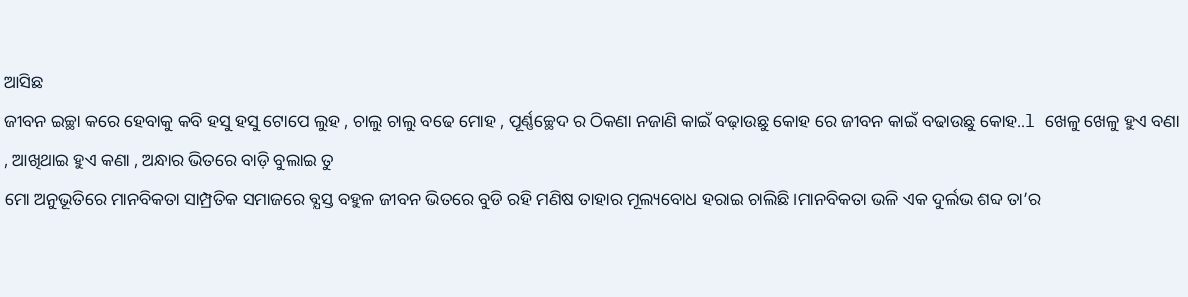ଆସିଛ
ଜୀବନ ଇଚ୍ଛା କରେ ହେବାକୁ କବି ହସୁ ହସୁ ଟୋପେ ଲୁହ , ଚାଲୁ ଚାଲୁ ବଢେ ମୋହ , ପୂର୍ଣ୍ଣଚ୍ଛେଦ ର ଠିକଣା ନଜାଣି କାଇଁ ବଢ଼ାଉଛୁ କୋହ ରେ ଜୀବନ କାଇଁ ବଢାଉଛୁ କୋହ..l ଖେଳୁ ଖେଳୁ ହୁଏ ବଣା , ଆଖିଥାଇ ହୁଏ କଣା , ଅନ୍ଧାର ଭିତରେ ବାଡ଼ି ବୁଲାଇ ତୁ
ମୋ ଅନୁଭୂତିରେ ମାନବିକତା ସାମ୍ପ୍ରତିକ ସମାଜରେ ବ୍ଯସ୍ତ ବହୁଳ ଜୀବନ ଭିତରେ ବୁଡି ରହି ମଣିଷ ତାହାର ମୂଲ୍ୟବୋଧ ହରାଇ ଚାଲିଛି।ମାନବିକତା ଭଳି ଏକ ଦୁର୍ଲଭ ଶବ୍ଦ ତା’ର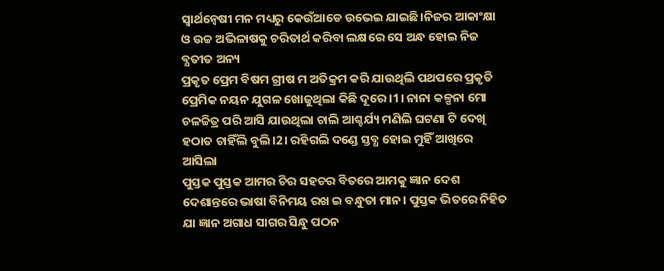ସ୍ବାର୍ଥନ୍ବେଷୀ ମନ ମଧ୍ୟରୁ କେଉଁଆଡେ ଉଭେଇ ଯାଇଛି।ନିଜର ଆକାଂକ୍ଷା ଓ ଉଚ୍ଚ ଅଭିଳାଷକୁ ଚରିତାର୍ଥ କରିବା ଲକ୍ଷରେ ସେ ଅନ୍ଧ ହୋଇ ନିଜ ବ୍ଯତୀତ ଅନ୍ୟ
ପ୍ରକୃତ ପ୍ରେମ ବିଷମ ଗ୍ରୀଷ ମ ଅତିକ୍ରମ କରି ଯାଉଥିଲି ପଥପରେ ପ୍ରକୃତି ପ୍ରେମିକ ନୟନ ଯୁଗଳ ଖୋଜୁଥିଲା କିଛି ଦୂରେ।1। ନାନା କଳ୍ପନା ମୋ ଚଳଚ୍ଚିତ୍ର ପରି ଆସି ଯାଉଥିଲା ଚାଲି ଆଶ୍ଚର୍ଯ୍ୟ ମଣିଲି ଘଟଣା ଟି ଦେଖି ହଠାତ ଚାହିଁଲି ବୁଲି।2। ରହିଗଲି ଦଣ୍ଡେ ସ୍ତବ୍ଧ ହୋଇ ମୁହିଁ ଆଖିରେ ଆସିଲା
ପୁସ୍ତକ ପୁସ୍ତକ ଆମର ଚିର ସହଚର ବିତରେ ଆମକୁ ଜ୍ଞାନ ଦେଶ ଦେଶାନ୍ତରେ ଭାଷା ବିନିମୟ ରଖ ଇ ବନ୍ଧୁତା ମାନ। ପୁସ୍ତକ ଭିତରେ ନିହିତ ଯା ଜ୍ଞାନ ଅଗାଧ ସାଗର ସିନ୍ଧୁ ପଠନ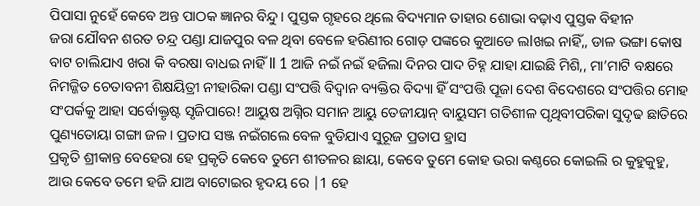ପିପାସା ନୁହେଁ କେବେ ଅନ୍ତ ପାଠକ ଜ୍ଞାନର ବିନ୍ଦୁ। ପୁସ୍ତକ ଗୃହରେ ଥିଲେ ବିଦ୍ୟମାନ ତାହାର ଶୋଭା ବଢ଼ାଏ ପୁସ୍ତକ ବିହୀନ
ଜରା ଯୌବନ ଶରତ ଚନ୍ଦ୍ର ପଣ୍ଡା ଯାଜପୁର ବଳ ଥିବା ବେଳେ ହରିଣୀର ଗୋଡ଼ ପଙ୍କରେ କୁଆଡେ ଲlଖଇ ନାହିଁ,, ଡାଳ ଭଙ୍ଗା କୋଷ ବାଟ ଚାଲିଯାଏ ଖରା କି ବରଷା ବାଧଇ ନାହିଁ ll 1 ଆଜି ନଇଁ ନଇଁ ହଜିଲା ଦିନର ପାଦ ଚିହ୍ନ ଯାହା ଯାଇଛି ମିଶି,, ମା’ମାଟି ବକ୍ଷରେ
ନିମଜ୍ଜିତ ଚେତାବନୀ ଶିକ୍ଷୟିତ୍ରୀ ନୀହାରିକା ପଣ୍ଡା ସଂପତ୍ତି ବିଦ୍ୱାନ ବ୍ୟକ୍ତିର ବିଦ୍ୟା ହିଁ ସଂପତ୍ତି ପୂଜା ଦେଶ ବିଦେଶରେ ସଂପତ୍ତିର ମୋହ ସଂପର୍କକୁ ଆହା ସର୍ବୋକ୍ତୃଷ୍ଟ ସୃଜିପାରେ! ଆୟୁଷ ଅଗ୍ନିର ସମାନ ଆୟୁ ତେଜୀୟାନ୍ ବାୟୁସମ ଗତିଶୀଳ ପୃଥିବୀପରିକା ସୁଦୃଢ ଛାତିରେ ପୁଣ୍ୟତୋୟା ଗଙ୍ଗା ଜଳ। ପ୍ରତାପ ସଞ୍ଜ ନଇଁଗଲେ ବେଳ ବୁଡିଯାଏ ସୁରୂଜ ପ୍ରତାପ ହ୍ରାସ
ପ୍ରକୃତି ଶ୍ରୀକାନ୍ତ ବେହେରା ହେ ପ୍ରକୃତି କେବେ ତୁମେ ଶୀତଳର ଛାୟା, କେବେ ତୁମେ କୋହ ଭରା କଣ୍ଠରେ କୋଇଲି ର କୁହୁକୁହୁ, ଆଉ କେବେ ତମେ ହଜି ଯାଅ ବାଟୋଇର ହୃଦୟ ରେ |1 ହେ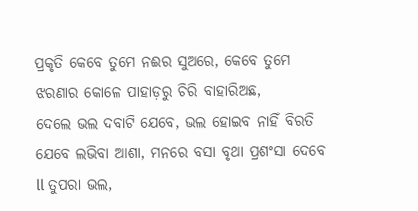ପ୍ରକୃତି କେବେ ତୁମେ ନଈର ସୁଅରେ, କେବେ ତୁମେ ଝରଣାର କୋଳେ ପାହାଡ଼ରୁ ଚିରି ବାହାରିଅଛ,
ଦେଲେ ଭଲ ଦବାଟି ଯେବେ, ଭଲ ହୋଇବ ନାହିଁ ବିରତି ଯେବେ ଲଭିବା ଆଶା, ମନରେ ବସା ବୃଥା ପ୍ରଶଂସା ଦେବେ ll ତୁପରା ଭଲ,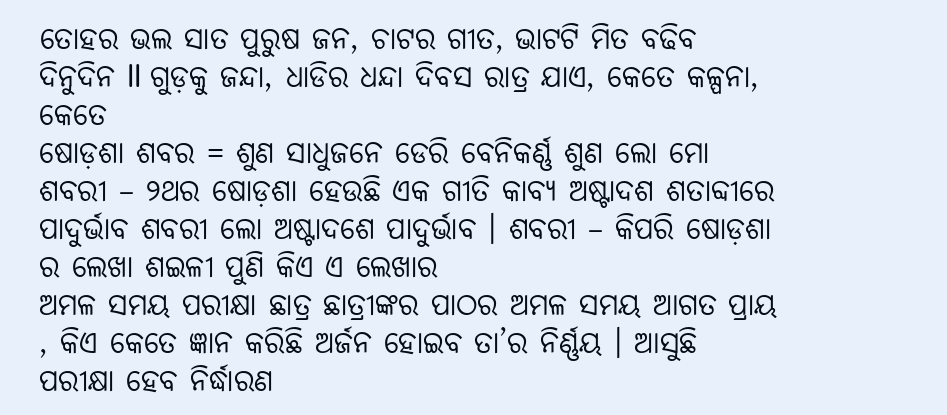ତୋହର ଭଲ ସାତ ପୁରୁଷ ଜନ, ଚାଟର ଗୀତ, ଭାଟଟି ମିତ ବଢିବ ଦିନୁଦିନ ll ଗୁଡ଼କୁ ଜନ୍ଦା, ଧାଡିର ଧନ୍ଦା ଦିବସ ରାତ୍ର ଯାଏ, କେତେ କଳ୍ପନା, କେତେ
ଷୋଡ଼ଶା ଶବର = ଶୁଣ ସାଧୁଜନେ ଡେରି ବେନିକର୍ଣ୍ଣ ଶୁଣ ଲୋ ମୋ ଶବରୀ – ୨ଥର ଷୋଡ଼ଶା ହେଉଛି ଏକ ଗୀତି କାବ୍ୟ ଅଷ୍ଟାଦଶ ଶତାବ୍ଦୀରେ ପାଦୁର୍ଭାବ ଶବରୀ ଲୋ ଅଷ୍ଟାଦଶେ ପାଦୁର୍ଭାବ । ଶବରୀ – କିପରି ଷୋଡ଼ଶା ର ଲେଖା ଶଇଳୀ ପୁଣି କିଏ ଏ ଲେଖାର
ଅମଳ ସମୟ ପରୀକ୍ଷା ଛାତ୍ର ଛାତ୍ରୀଙ୍କର ପାଠର ଅମଳ ସମୟ ଆଗତ ପ୍ରାୟ , କିଏ କେତେ ଜ୍ଞାନ କରିଛି ଅର୍ଜନ ହୋଇବ ତା’ର ନିର୍ଣ୍ଣୟ । ଆସୁଛି ପରୀକ୍ଷା ହେବ ନିର୍ଦ୍ଧାରଣ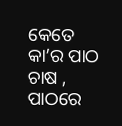କେତେ କା’ର ପାଠ ଚାଷ , ପାଠରେ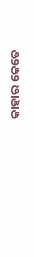କାହାର କେତେ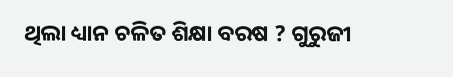ଥିଲା ଧ୍ୟାନ ଚଳିତ ଶିକ୍ଷା ବରଷ ? ଗୁରୁଜୀ